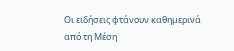Οι ειδήσεις φτάνουν καθημερινά από τη Μέση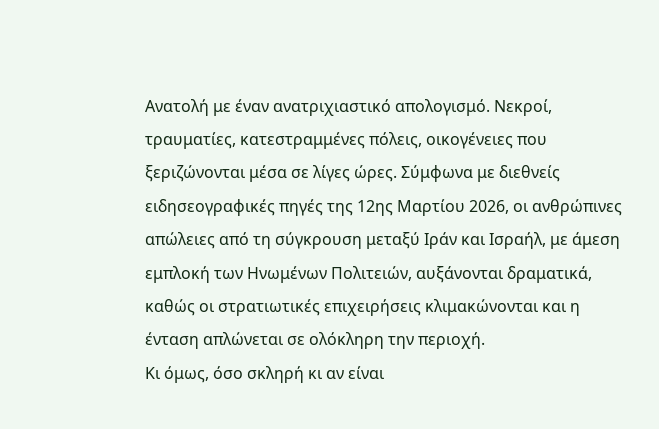Ανατολή με έναν ανατριχιαστικό απολογισμό. Νεκροί, τραυματίες, κατεστραμμένες πόλεις, οικογένειες που ξεριζώνονται μέσα σε λίγες ώρες. Σύμφωνα με διεθνείς ειδησεογραφικές πηγές της 12ης Μαρτίου 2026, οι ανθρώπινες απώλειες από τη σύγκρουση μεταξύ Ιράν και Ισραήλ, με άμεση εμπλοκή των Ηνωμένων Πολιτειών, αυξάνονται δραματικά, καθώς οι στρατιωτικές επιχειρήσεις κλιμακώνονται και η ένταση απλώνεται σε ολόκληρη την περιοχή.
Κι όμως, όσο σκληρή κι αν είναι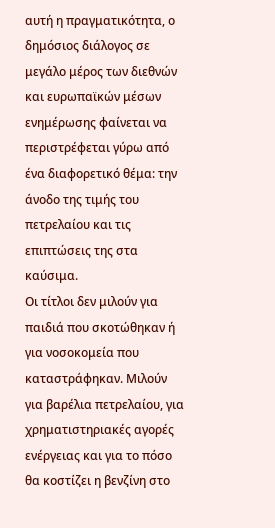αυτή η πραγματικότητα, ο δημόσιος διάλογος σε μεγάλο μέρος των διεθνών και ευρωπαϊκών μέσων ενημέρωσης φαίνεται να περιστρέφεται γύρω από ένα διαφορετικό θέμα: την άνοδο της τιμής του πετρελαίου και τις επιπτώσεις της στα καύσιμα.
Οι τίτλοι δεν μιλούν για παιδιά που σκοτώθηκαν ή για νοσοκομεία που καταστράφηκαν. Μιλούν για βαρέλια πετρελαίου, για χρηματιστηριακές αγορές ενέργειας και για το πόσο θα κοστίζει η βενζίνη στο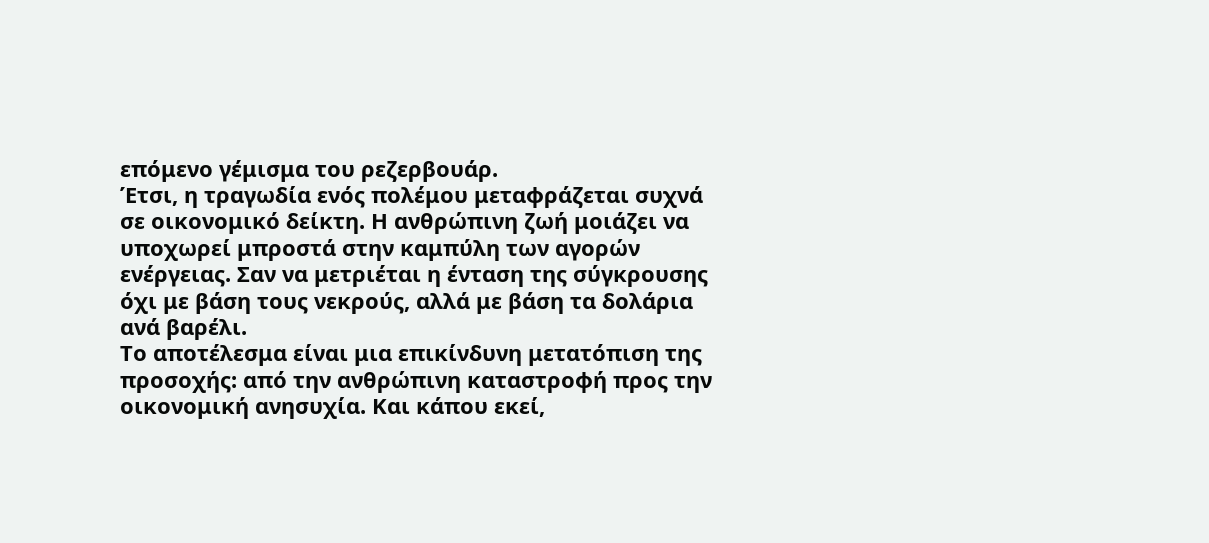επόμενο γέμισμα του ρεζερβουάρ.
Έτσι, η τραγωδία ενός πολέμου μεταφράζεται συχνά σε οικονομικό δείκτη. Η ανθρώπινη ζωή μοιάζει να υποχωρεί μπροστά στην καμπύλη των αγορών ενέργειας. Σαν να μετριέται η ένταση της σύγκρουσης όχι με βάση τους νεκρούς, αλλά με βάση τα δολάρια ανά βαρέλι.
Το αποτέλεσμα είναι μια επικίνδυνη μετατόπιση της προσοχής: από την ανθρώπινη καταστροφή προς την οικονομική ανησυχία. Και κάπου εκεί,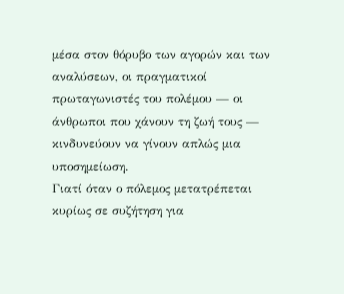μέσα στον θόρυβο των αγορών και των αναλύσεων, οι πραγματικοί πρωταγωνιστές του πολέμου — οι άνθρωποι που χάνουν τη ζωή τους — κινδυνεύουν να γίνουν απλώς μια υποσημείωση.
Γιατί όταν ο πόλεμος μετατρέπεται κυρίως σε συζήτηση για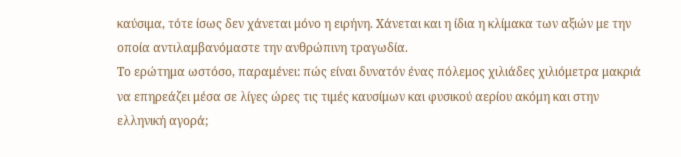καύσιμα, τότε ίσως δεν χάνεται μόνο η ειρήνη. Χάνεται και η ίδια η κλίμακα των αξιών με την οποία αντιλαμβανόμαστε την ανθρώπινη τραγωδία.
Το ερώτημα ωστόσο, παραμένει: πώς είναι δυνατόν ένας πόλεμος χιλιάδες χιλιόμετρα μακριά να επηρεάζει μέσα σε λίγες ώρες τις τιμές καυσίμων και φυσικού αερίου ακόμη και στην ελληνική αγορά;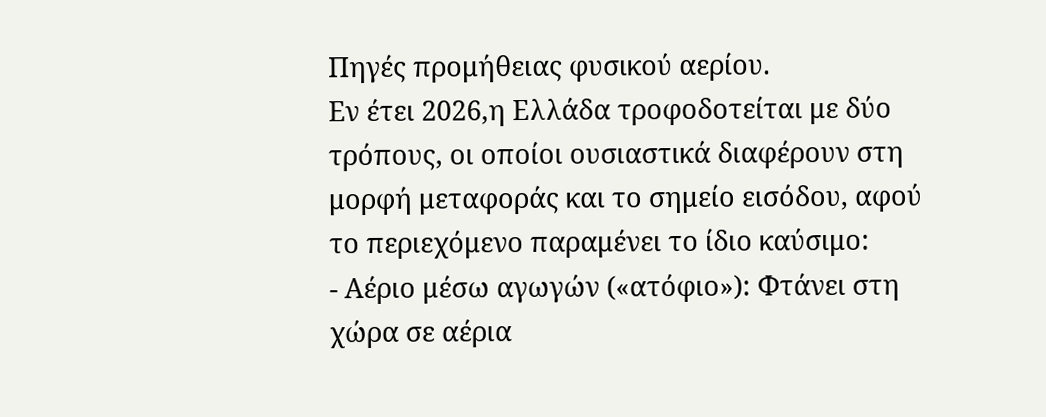Πηγές προμήθειας φυσικού αερίου.
Εν έτει 2026,η Ελλάδα τροφοδοτείται με δύο τρόπους, οι οποίοι ουσιαστικά διαφέρουν στη μορφή μεταφοράς και το σημείο εισόδου, αφού το περιεχόμενο παραμένει το ίδιο καύσιμο:
- Αέριο μέσω αγωγών («ατόφιο»): Φτάνει στη χώρα σε αέρια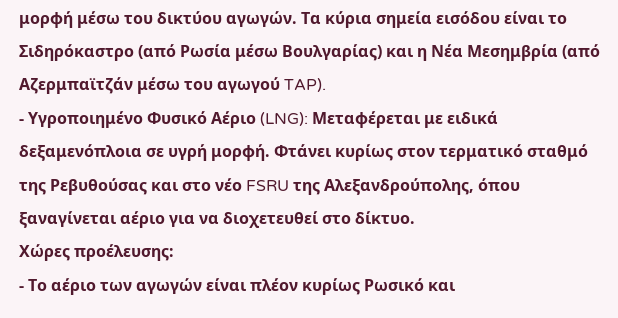μορφή μέσω του δικτύου αγωγών. Τα κύρια σημεία εισόδου είναι το Σιδηρόκαστρο (από Ρωσία μέσω Βουλγαρίας) και η Νέα Μεσημβρία (από Αζερμπαϊτζάν μέσω του αγωγού TAP).
- Υγροποιημένο Φυσικό Αέριο (LNG): Μεταφέρεται με ειδικά δεξαμενόπλοια σε υγρή μορφή. Φτάνει κυρίως στον τερματικό σταθμό της Ρεβυθούσας και στο νέο FSRU της Αλεξανδρούπολης, όπου ξαναγίνεται αέριο για να διοχετευθεί στο δίκτυο.
Χώρες προέλευσης:
- Το αέριο των αγωγών είναι πλέον κυρίως Ρωσικό και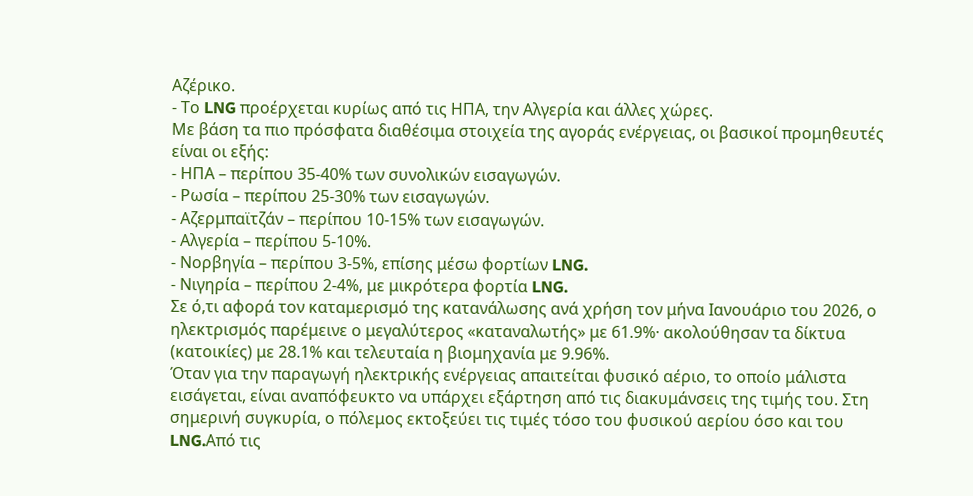Αζέρικο.
- Το LNG προέρχεται κυρίως από τις ΗΠΑ, την Αλγερία και άλλες χώρες.
Με βάση τα πιο πρόσφατα διαθέσιμα στοιχεία της αγοράς ενέργειας, οι βασικοί προμηθευτές είναι οι εξής:
- ΗΠΑ – περίπου 35-40% των συνολικών εισαγωγών.
- Ρωσία – περίπου 25-30% των εισαγωγών.
- Αζερμπαϊτζάν – περίπου 10-15% των εισαγωγών.
- Αλγερία – περίπου 5-10%.
- Νορβηγία – περίπου 3-5%, επίσης μέσω φορτίων LNG.
- Νιγηρία – περίπου 2-4%, με μικρότερα φορτία LNG.
Σε ό,τι αφορά τον καταμερισμό της κατανάλωσης ανά χρήση τον μήνα Ιανουάριο του 2026, ο ηλεκτρισμός παρέμεινε ο μεγαλύτερος «καταναλωτής» με 61.9%· ακολούθησαν τα δίκτυα (κατοικίες) με 28.1% και τελευταία η βιομηχανία με 9.96%.
Όταν για την παραγωγή ηλεκτρικής ενέργειας απαιτείται φυσικό αέριο, το οποίο μάλιστα εισάγεται, είναι αναπόφευκτο να υπάρχει εξάρτηση από τις διακυμάνσεις της τιμής του. Στη σημερινή συγκυρία, ο πόλεμος εκτοξεύει τις τιμές τόσο του φυσικού αερίου όσο και του LNG.Από τις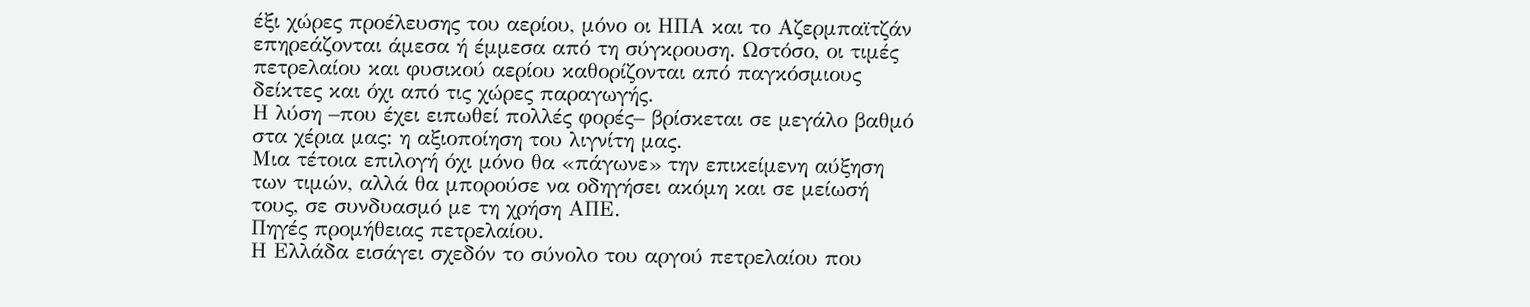έξι χώρες προέλευσης του αερίου, μόνο οι ΗΠΑ και το Αζερμπαϊτζάν επηρεάζονται άμεσα ή έμμεσα από τη σύγκρουση. Ωστόσο, οι τιμές πετρελαίου και φυσικού αερίου καθορίζονται από παγκόσμιους δείκτες και όχι από τις χώρες παραγωγής.
Η λύση –που έχει ειπωθεί πολλές φορές– βρίσκεται σε μεγάλο βαθμό στα χέρια μας: η αξιοποίηση του λιγνίτη μας.
Μια τέτοια επιλογή όχι μόνο θα «πάγωνε» την επικείμενη αύξηση των τιμών, αλλά θα μπορούσε να οδηγήσει ακόμη και σε μείωσή τους, σε συνδυασμό με τη χρήση ΑΠΕ.
Πηγές προμήθειας πετρελαίου.
Η Ελλάδα εισάγει σχεδόν το σύνολο του αργού πετρελαίου που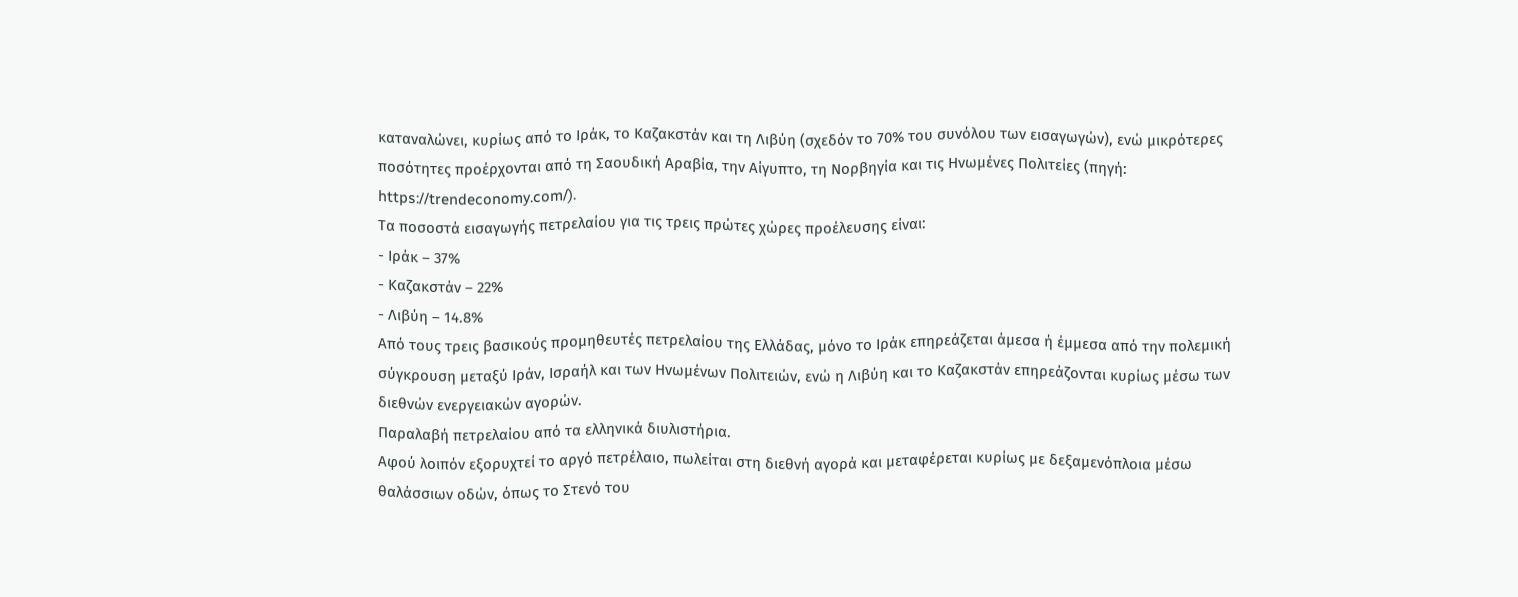καταναλώνει, κυρίως από το Ιράκ, το Καζακστάν και τη Λιβύη (σχεδόν το 70% του συνόλου των εισαγωγών), ενώ μικρότερες ποσότητες προέρχονται από τη Σαουδική Αραβία, την Αίγυπτο, τη Νορβηγία και τις Ηνωμένες Πολιτείες (πηγή: https://trendeconomy.com/).
Τα ποσοστά εισαγωγής πετρελαίου για τις τρεις πρώτες χώρες προέλευσης είναι:
- Ιράκ – 37%
- Καζακστάν – 22%
- Λιβύη – 14.8%
Από τους τρεις βασικούς προμηθευτές πετρελαίου της Ελλάδας, μόνο το Ιράκ επηρεάζεται άμεσα ή έμμεσα από την πολεμική σύγκρουση μεταξύ Ιράν, Ισραήλ και των Ηνωμένων Πολιτειών, ενώ η Λιβύη και το Καζακστάν επηρεάζονται κυρίως μέσω των διεθνών ενεργειακών αγορών.
Παραλαβή πετρελαίου από τα ελληνικά διυλιστήρια.
Αφού λοιπόν εξορυχτεί το αργό πετρέλαιο, πωλείται στη διεθνή αγορά και μεταφέρεται κυρίως με δεξαμενόπλοια μέσω θαλάσσιων οδών, όπως το Στενό του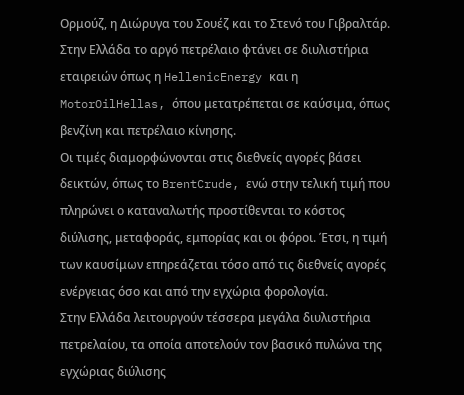Ορμούζ, η Διώρυγα του Σουέζ και το Στενό του Γιβραλτάρ. Στην Ελλάδα το αργό πετρέλαιο φτάνει σε διυλιστήρια εταιρειών όπως η HellenicEnergy και η MotorOilHellas, όπου μετατρέπεται σε καύσιμα, όπως βενζίνη και πετρέλαιο κίνησης.
Οι τιμές διαμορφώνονται στις διεθνείς αγορές βάσει δεικτών, όπως το BrentCrude, ενώ στην τελική τιμή που πληρώνει ο καταναλωτής προστίθενται το κόστος διύλισης, μεταφοράς, εμπορίας και οι φόροι. Έτσι, η τιμή των καυσίμων επηρεάζεται τόσο από τις διεθνείς αγορές ενέργειας όσο και από την εγχώρια φορολογία.
Στην Ελλάδα λειτουργούν τέσσερα μεγάλα διυλιστήρια πετρελαίου, τα οποία αποτελούν τον βασικό πυλώνα της εγχώριας διύλισης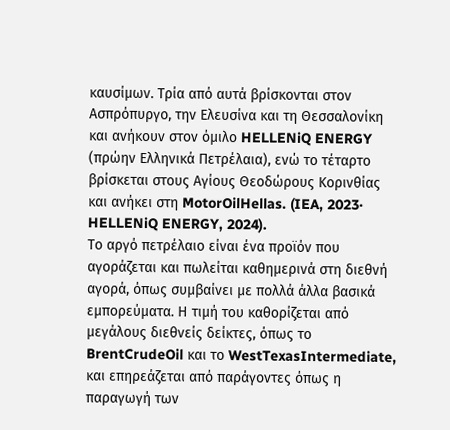καυσίμων. Τρία από αυτά βρίσκονται στον Ασπρόπυργο, την Ελευσίνα και τη Θεσσαλονίκη και ανήκουν στον όμιλο HELLENiQ ENERGY (πρώην Ελληνικά Πετρέλαια), ενώ το τέταρτο βρίσκεται στους Αγίους Θεοδώρους Κορινθίας και ανήκει στη MotorOilHellas. (IEA, 2023· HELLENiQ ENERGY, 2024).
Το αργό πετρέλαιο είναι ένα προϊόν που αγοράζεται και πωλείται καθημερινά στη διεθνή αγορά, όπως συμβαίνει με πολλά άλλα βασικά εμπορεύματα. Η τιμή του καθορίζεται από μεγάλους διεθνείς δείκτες, όπως το BrentCrudeOil και το WestTexasIntermediate, και επηρεάζεται από παράγοντες όπως η παραγωγή των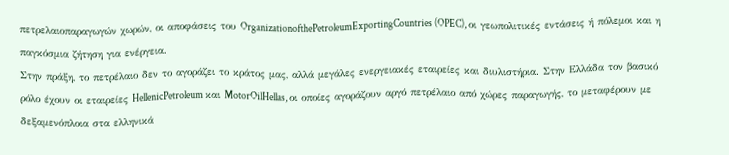πετρελαιοπαραγωγών χωρών, οι αποφάσεις του OrganizationofthePetroleumExportingCountries (OPEC), οι γεωπολιτικές εντάσεις ή πόλεμοι και η παγκόσμια ζήτηση για ενέργεια.
Στην πράξη, το πετρέλαιο δεν το αγοράζει το κράτος μας, αλλά μεγάλες ενεργειακές εταιρείες και διυλιστήρια. Στην Ελλάδα τον βασικό ρόλο έχουν οι εταιρείες HellenicPetroleum και MotorOilHellas, οι οποίες αγοράζουν αργό πετρέλαιο από χώρες παραγωγής, το μεταφέρουν με δεξαμενόπλοια στα ελληνικά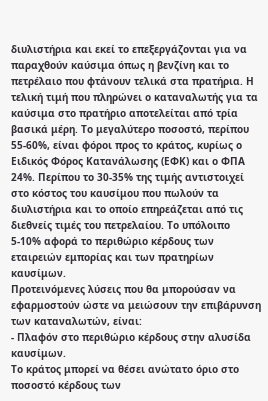διυλιστήρια και εκεί το επεξεργάζονται για να παραχθούν καύσιμα όπως η βενζίνη και το πετρέλαιο που φτάνουν τελικά στα πρατήρια. Η τελική τιμή που πληρώνει ο καταναλωτής για τα καύσιμα στο πρατήριο αποτελείται από τρία βασικά μέρη. Το μεγαλύτερο ποσοστό, περίπου 55-60%, είναι φόροι προς το κράτος, κυρίως ο Ειδικός Φόρος Κατανάλωσης (ΕΦΚ) και ο ΦΠΑ 24%. Περίπου το 30-35% της τιμής αντιστοιχεί στο κόστος του καυσίμου που πωλούν τα διυλιστήρια και το οποίο επηρεάζεται από τις διεθνείς τιμές του πετρελαίου. Το υπόλοιπο 5-10% αφορά το περιθώριο κέρδους των εταιρειών εμπορίας και των πρατηρίων καυσίμων.
Προτεινόμενες λύσεις που θα μπορούσαν να εφαρμοστούν ώστε να μειώσουν την επιβάρυνση των καταναλωτών, είναι:
- Πλαφόν στο περιθώριο κέρδους στην αλυσίδα καυσίμων.
Το κράτος μπορεί να θέσει ανώτατο όριο στο ποσοστό κέρδους των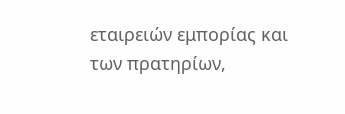εταιρειών εμπορίας και των πρατηρίων,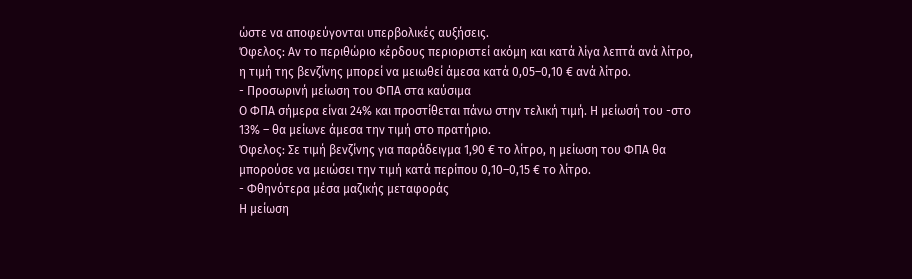ώστε να αποφεύγονται υπερβολικές αυξήσεις.
Όφελος: Αν το περιθώριο κέρδους περιοριστεί ακόμη και κατά λίγα λεπτά ανά λίτρο, η τιμή της βενζίνης μπορεί να μειωθεί άμεσα κατά 0,05–0,10 € ανά λίτρο.
- Προσωρινή μείωση του ΦΠΑ στα καύσιμα
Ο ΦΠΑ σήμερα είναι 24% και προστίθεται πάνω στην τελική τιμή. Η μείωσή του -στο 13% – θα μείωνε άμεσα την τιμή στο πρατήριο.
Όφελος: Σε τιμή βενζίνης για παράδειγμα 1,90 € το λίτρο, η μείωση του ΦΠΑ θα μπορούσε να μειώσει την τιμή κατά περίπου 0,10–0,15 € το λίτρο.
- Φθηνότερα μέσα μαζικής μεταφοράς
Η μείωση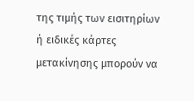της τιμής των εισιτηρίων ή ειδικές κάρτες μετακίνησης μπορούν να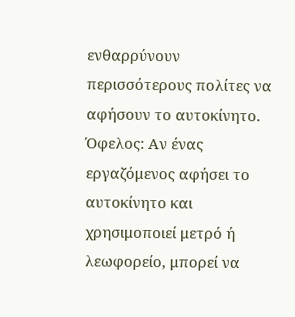ενθαρρύνουν περισσότερους πολίτες να αφήσουν το αυτοκίνητο.
Όφελος: Αν ένας εργαζόμενος αφήσει το αυτοκίνητο και χρησιμοποιεί μετρό ή λεωφορείο, μπορεί να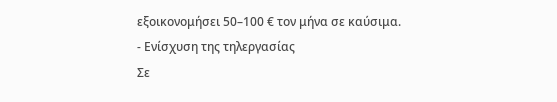εξοικονομήσει 50–100 € τον μήνα σε καύσιμα.
- Ενίσχυση της τηλεργασίας
Σε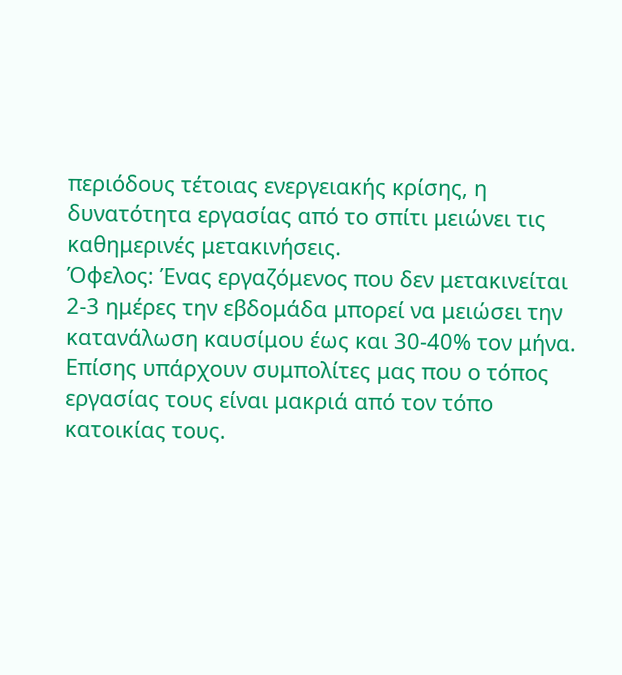περιόδους τέτοιας ενεργειακής κρίσης, η δυνατότητα εργασίας από το σπίτι μειώνει τις καθημερινές μετακινήσεις.
Όφελος: Ένας εργαζόμενος που δεν μετακινείται 2-3 ημέρες την εβδομάδα μπορεί να μειώσει την κατανάλωση καυσίμου έως και 30-40% τον μήνα. Επίσης υπάρχουν συμπολίτες μας που ο τόπος εργασίας τους είναι μακριά από τον τόπο κατοικίας τους.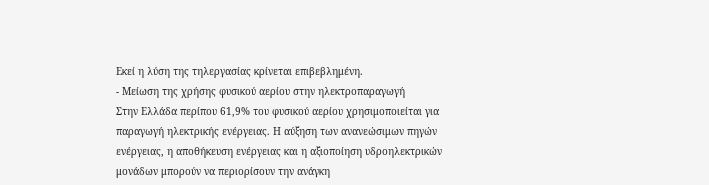Εκεί η λύση της τηλεργασίας κρίνεται επιβεβλημένη.
- Μείωση της χρήσης φυσικού αερίου στην ηλεκτροπαραγωγή
Στην Ελλάδα περίπου 61,9% του φυσικού αερίου χρησιμοποιείται για παραγωγή ηλεκτρικής ενέργειας. Η αύξηση των ανανεώσιμων πηγών ενέργειας, η αποθήκευση ενέργειας και η αξιοποίηση υδροηλεκτρικών μονάδων μπορούν να περιορίσουν την ανάγκη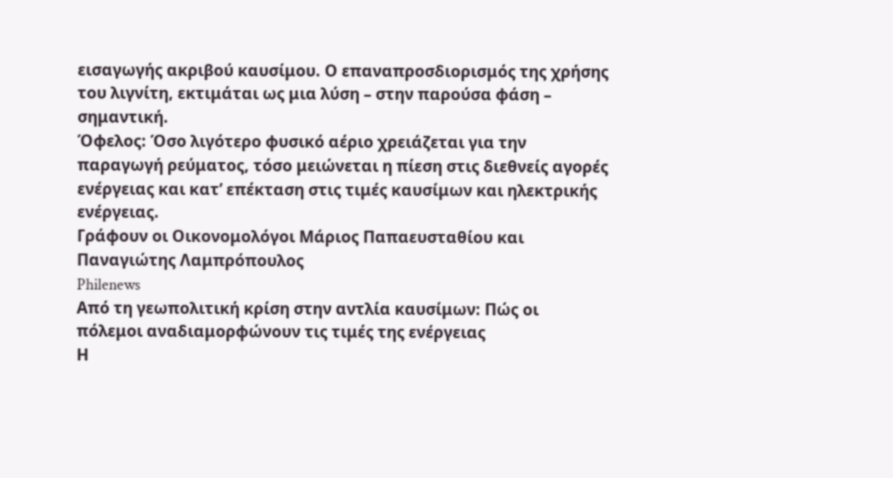εισαγωγής ακριβού καυσίμου. Ο επαναπροσδιορισμός της χρήσης του λιγνίτη, εκτιμάται ως μια λύση – στην παρούσα φάση – σημαντική.
Όφελος: Όσο λιγότερο φυσικό αέριο χρειάζεται για την παραγωγή ρεύματος, τόσο μειώνεται η πίεση στις διεθνείς αγορές ενέργειας και κατ’ επέκταση στις τιμές καυσίμων και ηλεκτρικής ενέργειας.
Γράφουν οι Οικονομολόγοι Μάριος Παπαευσταθίου και Παναγιώτης Λαμπρόπουλος
Philenews
Από τη γεωπολιτική κρίση στην αντλία καυσίμων: Πώς οι πόλεμοι αναδιαμορφώνουν τις τιμές της ενέργειας
Η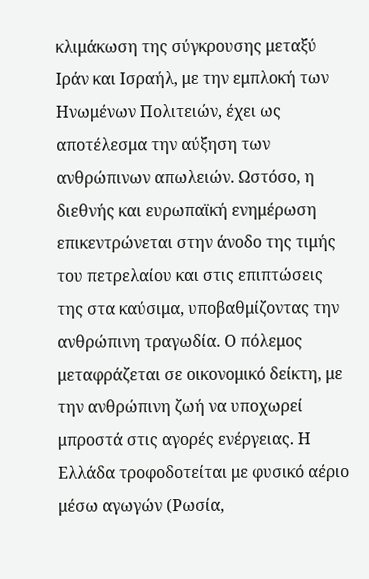κλιμάκωση της σύγκρουσης μεταξύ Ιράν και Ισραήλ, με την εμπλοκή των Ηνωμένων Πολιτειών, έχει ως αποτέλεσμα την αύξηση των ανθρώπινων απωλειών. Ωστόσο, η διεθνής και ευρωπαϊκή ενημέρωση επικεντρώνεται στην άνοδο της τιμής του πετρελαίου και στις επιπτώσεις της στα καύσιμα, υποβαθμίζοντας την ανθρώπινη τραγωδία. Ο πόλεμος μεταφράζεται σε οικονομικό δείκτη, με την ανθρώπινη ζωή να υποχωρεί μπροστά στις αγορές ενέργειας. Η Ελλάδα τροφοδοτείται με φυσικό αέριο μέσω αγωγών (Ρωσία,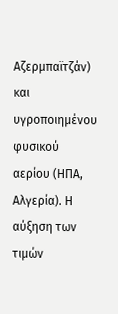Αζερμπαϊτζάν) και υγροποιημένου φυσικού αερίου (ΗΠΑ, Αλγερία). Η αύξηση των τιμών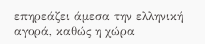επηρεάζει άμεσα την ελληνική αγορά, καθώς η χώρα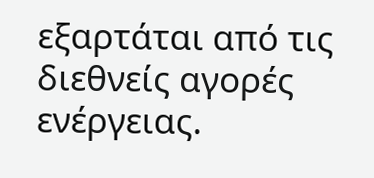εξαρτάται από τις διεθνείς αγορές ενέργειας.